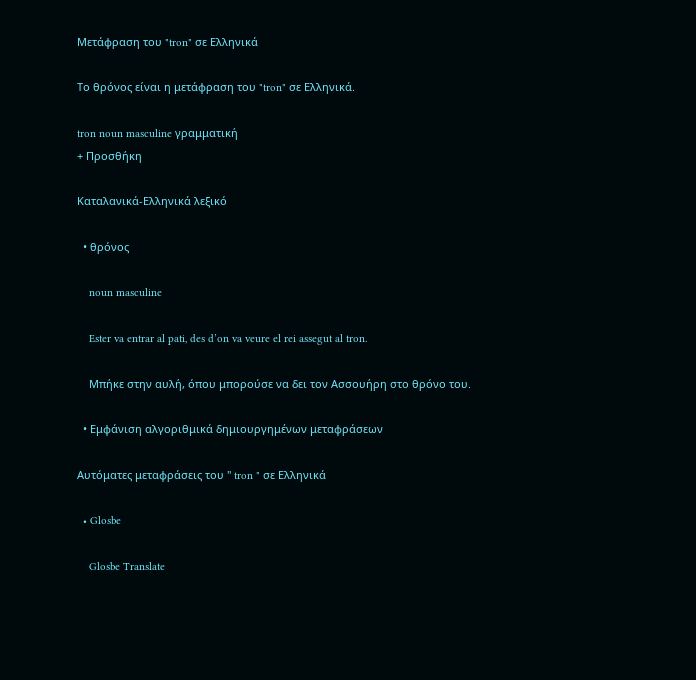Μετάφραση του "tron" σε Ελληνικά

Το θρόνος είναι η μετάφραση του "tron" σε Ελληνικά.

tron noun masculine γραμματική
+ Προσθήκη

Καταλανικά-Ελληνικά λεξικό

  • θρόνος

    noun masculine

    Ester va entrar al pati, des d’on va veure el rei assegut al tron.

    Μπήκε στην αυλή, όπου μπορούσε να δει τον Ασσουήρη στο θρόνο του.

  • Εμφάνιση αλγοριθμικά δημιουργημένων μεταφράσεων

Αυτόματες μεταφράσεις του " tron " σε Ελληνικά

  • Glosbe

    Glosbe Translate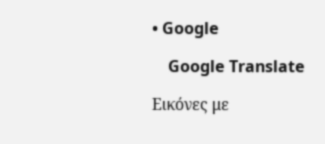• Google

    Google Translate

Εικόνες με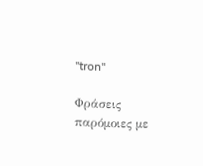"tron"

Φράσεις παρόμοιες με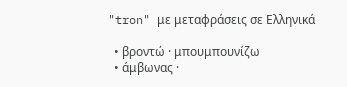"tron" με μεταφράσεις σε Ελληνικά

  • βροντώ · μπουμπουνίζω
  • άμβωνας ·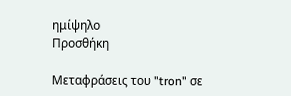ημίψηλο
Προσθήκη

Μεταφράσεις του "tron" σε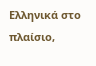Ελληνικά στο πλαίσιο,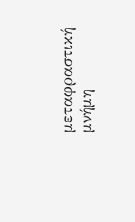μεταφραστική μνήμη